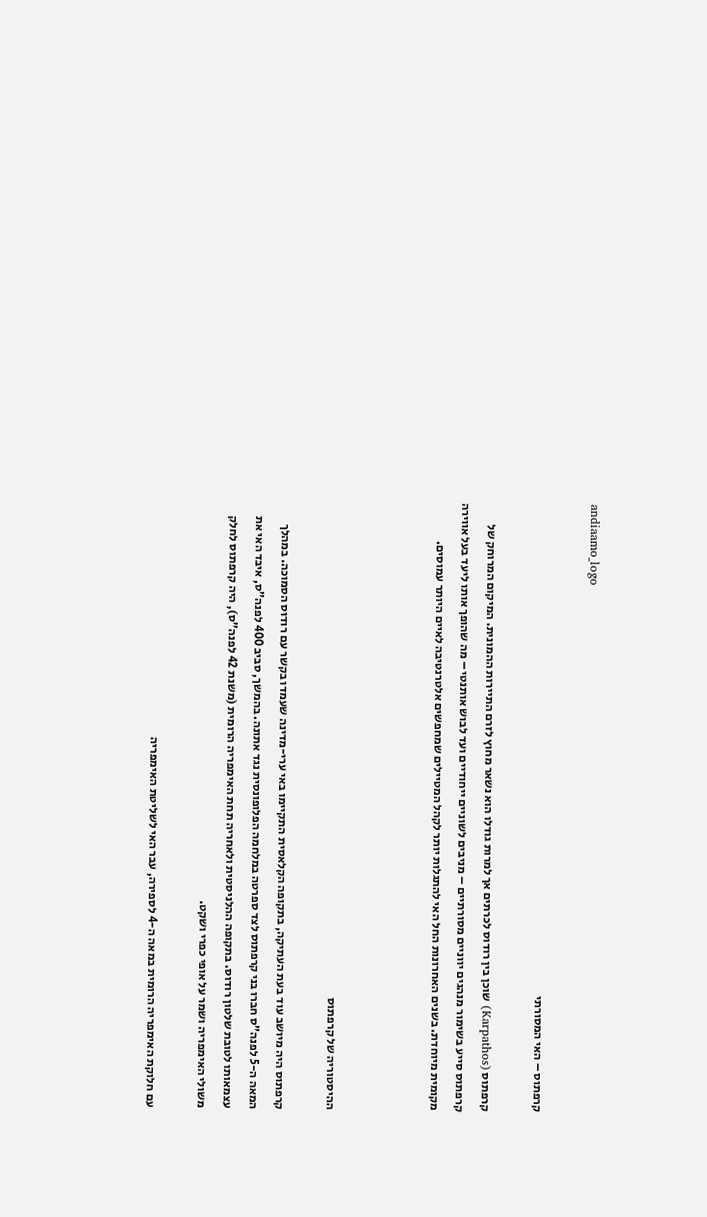andiaamo_logo

קרפתוס – האי המסורתי

קרפתוס (Karpathos) שוכן בין רודוס לכרתים אך למרות גודלו הוא נשאר מחוץ לזרם התיירות ההמונית. המיקום המרוחק של קרפתוס סייע בשימור מנהגים יווניים מסורתיים – מניבים לשוניים ייחודיים ועד לבוש אותנטי – מה שהופך אותו ליעד בעל אווירה מקומית מיוחדת. בשנים האחרונות החל האי להתגלות יותר לקהל המטיילים שמחפשים אלטרנטיבה לאיים היותר עמוסים.



ההיסטוריה של קרפתוס

קרפתוס היה מיושב עוד בעת העתיקה, בתקופה הקלאסית התקיימו באי ערי-מדינה שעמדו בקשר עם רודוס הסמוכה. במהלך המאה ה-5 לפנה”ס חברו בני קרפתוס לצד ספרטה במלחמה הפלופונסית נגד אתונה. בהמשך, סביב 400 לפנה”ס, איבד האי את עצמאותו לטובת שלטון רודוס. בתקופה ההלניסטית ולאחריה תחת האימפריה הרומית (משנת 42 לפנה”ס), היה קרפתוס לחלק משולי האימפריה ושמר על אופי כפרי ושקט.

עם חלוקת האימפריה הרומית במאה ה-4 לספירה, עבר האי לשליטת האימפריה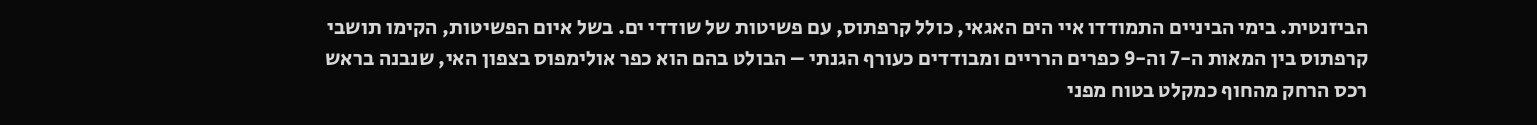הביזנטית. בימי הביניים התמודדו איי הים האגאי, כולל קרפתוס, עם פשיטות של שודדי ים. בשל איום הפשיטות, הקימו תושבי קרפתוס בין המאות ה-7 וה-9 כפרים הרריים ומבודדים כעורף הגנתי – הבולט בהם הוא כפר אולימפוס בצפון האי, שנבנה בראש רכס הרחק מהחוף כמקלט בטוח מפני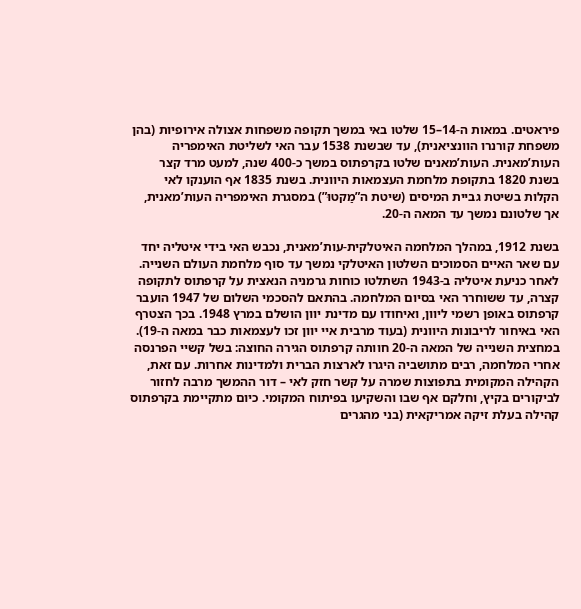פיראטים. במאות ה-14–15 שלטו באי במשך תקופה משפחות אצולה אירופיות (בהן משפחת קורנרו הוונציאנית), עד שבשנת 1538 עבר האי לשליטת האימפריה העות’מאנית. העות’מאנים שלטו בקרפתוס במשך כ-400 שנה, למעט מרד קצר בשנת 1820 בתקופת מלחמת העצמאות היוונית. בשנת 1835 אף הוענקו לאי הקלות בשיטת גביית המיסים (שיטת ה”מַקטוּ”) במסגרת האימפריה העות’מאנית, אך שלטונם נמשך עד המאה ה-20.

בשנת 1912, במהלך המלחמה האיטלקית-עות’מאנית, נכבש האי בידי איטליה יחד עם שאר האיים הסמוכים השלטון האיטלקי נמשך עד סוף מלחמת העולם השנייה. לאחר כניעת איטליה ב-1943 השתלטו כוחות גרמניה הנאצית על קרפתוס לתקופה קצרה, עד ששוחרר האי בסיום המלחמה. בהתאם להסכמי השלום של 1947 הועבר קרפתוס באופן רשמי ליוון, ואיחודו עם מדינת יוון הושלם במרץ 1948. בכך הצטרף האי באיחור לריבונות היוונית (בעוד מרבית איי יוון זכו לעצמאות כבר במאה ה-19). במחצית השנייה של המאה ה-20 חוותה קרפתוס הגירה החוצה: בשל קשיי הפרנסה אחרי המלחמה, רבים מתושביה היגרו לארצות הברית ולמדינות אחרות. עם זאת, הקהילה המקומית בתפוצות שמרה על קשר חזק לאי – דור ההמשך מרבה לחזור לביקורים בקיץ, וחלקם אף שבו והשקיעו בפיתוח המקומי. כיום מתקיימת בקרפתוס קהילה בעלת זיקה אמריקאית (בני מהגרים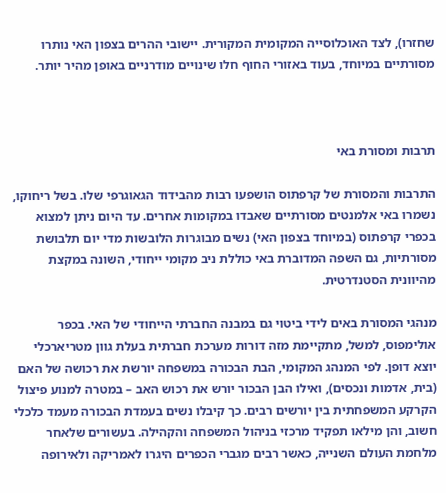שחזרו), לצד האוכלוסייה המקומית המקורית. יישובי ההרים בצפון האי נותרו מסורתיים במיוחד, בעוד באזורי החוף חלו שינויים מודרניים באופן מהיר יותר.



תרבות ומסורת באי

התרבות והמסורת של קרפתוס הושפעו רבות מהבידוד הגאוגרפי שלו. בשל ריחוקו, נשמרו באי אלמנטים מסורתיים שאבדו במקומות אחרים. עד היום ניתן למצוא בכפרי קרפתוס (במיוחד בצפון האי) נשים מבוגרות הלובשות מדי יום תלבושת מסורתיות, גם השפה המדוברת באי כוללת ניב מקומי ייחודי, השונה במקצת מהיוונית הסטנדרטית.

מנהגי המסורת באים לידי ביטוי גם במבנה החברתי הייחודי של האי. בכפר אולימפוס, למשל, מתקיימת מזה דורות מערכת חברתית בעלת גוון מטריארכלי יוצא דופן. לפי המנהג המקומי, הבת הבכורה במשפחה יורשת את רכושה של האם (בית, אדמות ונכסים), ואילו הבן הבכור יורש את רכוש האב – במטרה למנוע פיצול הקרקע המשפחתית בין יורשים רבים. כך קיבלו נשים בעמדת הבכורה מעמד כלכלי חשוב, והן מילאו תפקיד מרכזי בניהול המשפחה והקהילה. בעשורים שלאחר מלחמת העולם השנייה, כאשר רבים מגברי הכפרים היגרו לאמריקה ולאירופה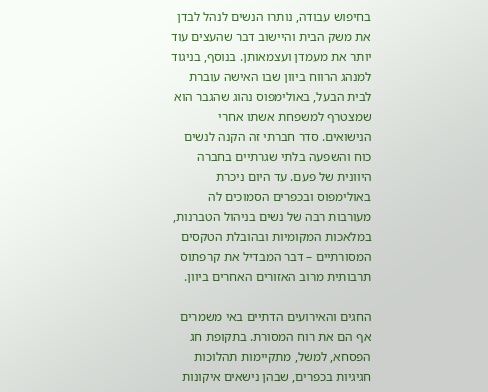בחיפוש עבודה, נותרו הנשים לנהל לבדן את משק הבית והיישוב דבר שהעצים עוד יותר את מעמדן ועצמאותן. בנוסף, בניגוד למנהג הרווח ביוון שבו האישה עוברת לבית הבעל, באולימפוס נהוג שהגבר הוא שמצטרף למשפחת אשתו אחרי הנישואים. סדר חברתי זה הקנה לנשים כוח והשפעה בלתי שגרתיים בחברה היוונית של פעם. עד היום ניכרת באולימפוס ובכפרים הסמוכים לה מעורבות רבה של נשים בניהול הטברנות, במלאכות המקומיות ובהובלת הטקסים המסורתיים – דבר המבדיל את קרפתוס תרבותית מרוב האזורים האחרים ביוון.

החגים והאירועים הדתיים באי משמרים אף הם את רוח המסורת. בתקופת חג הפסחא, למשל, מתקיימות תהלוכות חגיגיות בכפרים, שבהן נישאים איקונות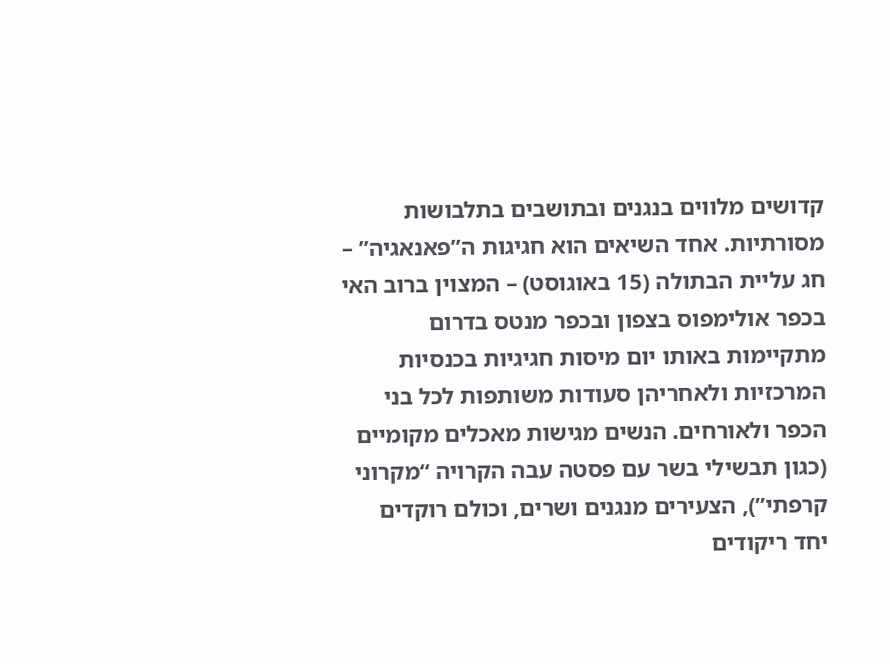קדושים מלווים בנגנים ובתושבים בתלבושות מסורתיות. אחד השיאים הוא חגיגות ה”פאנאגיה” – חג עליית הבתולה (15 באוגוסט) – המצוין ברוב האי בכפר אולימפוס בצפון ובכפר מנטס בדרום מתקיימות באותו יום מיסות חגיגיות בכנסיות המרכזיות ולאחריהן סעודות משותפות לכל בני הכפר ולאורחים. הנשים מגישות מאכלים מקומיים (כגון תבשילי בשר עם פסטה עבה הקרויה “מקרוני קרפתי”), הצעירים מנגנים ושרים, וכולם רוקדים יחד ריקודים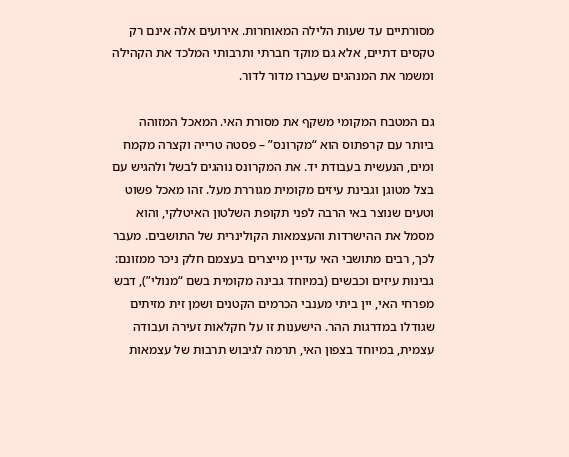מסורתיים עד שעות הלילה המאוחרות. אירועים אלה אינם רק טקסים דתיים, אלא גם מוקד חברתי ותרבותי המלכד את הקהילה ומשמר את המנהגים שעברו מדור לדור.

גם המטבח המקומי משקף את מסורת האי. המאכל המזוהה ביותר עם קרפתוס הוא “מקרונס” – פסטה טרייה וקצרה מקמח ומים, הנעשית בעבודת יד. את המקרונס נוהגים לבשל ולהגיש עם בצל מטוגן וגבינת עיזים מקומית מגוררת מעל. זהו מאכל פשוט וטעים שנוצר באי הרבה לפני תקופת השלטון האיטלקי, והוא מסמל את ההישרדות והעצמאות הקולינרית של התושבים. מעבר לכך, רבים מתושבי האי עדיין מייצרים בעצמם חלק ניכר ממזונם: גבינות עיזים וכבשים (במיוחד גבינה מקומית בשם “מנולי”), דבש מפרחי האי, יין ביתי מענבי הכרמים הקטנים ושמן זית מזיתים שגודלו במדרגות ההר. הישענות זו על חקלאות זעירה ועבודה עצמית, במיוחד בצפון האי, תרמה לגיבוש תרבות של עצמאות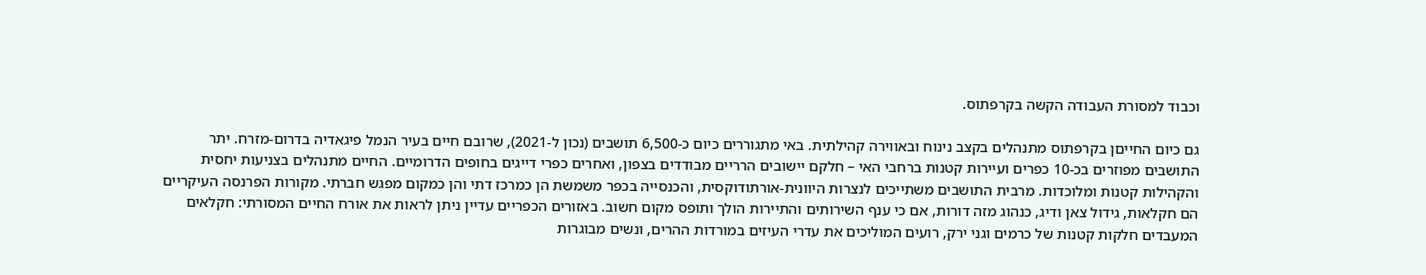וכבוד למסורת העבודה הקשה בקרפתוס.

גם כיום החייםן בקרפתוס מתנהלים בקצב נינוח ובאווירה קהילתית. באי מתגוררים כיום כ-6,500 תושבים (נכון ל-2021), שרובם חיים בעיר הנמל פיגאדיה בדרום-מזרח. יתר התושבים מפוזרים בכ-10 כפרים ועיירות קטנות ברחבי האי – חלקם יישובים הרריים מבודדים בצפון, ואחרים כפרי דייגים בחופים הדרומיים. החיים מתנהלים בצניעות יחסית והקהילות קטנות ומלוכדות. מרבית התושבים משתייכים לנצרות היוונית-אורתודוקסית, והכנסייה בכפר משמשת הן כמרכז דתי והן כמקום מפגש חברתי. מקורות הפרנסה העיקריים הם חקלאות, גידול צאן ודיג, כנהוג מזה דורות, אם כי ענף השירותים והתיירות הולך ותופס מקום חשוב. באזורים הכפריים עדיין ניתן לראות את אורח החיים המסורתי: חקלאים המעבדים חלקות קטנות של כרמים וגני ירק, רועים המוליכים את עדרי העיזים במורדות ההרים, ונשים מבוגרות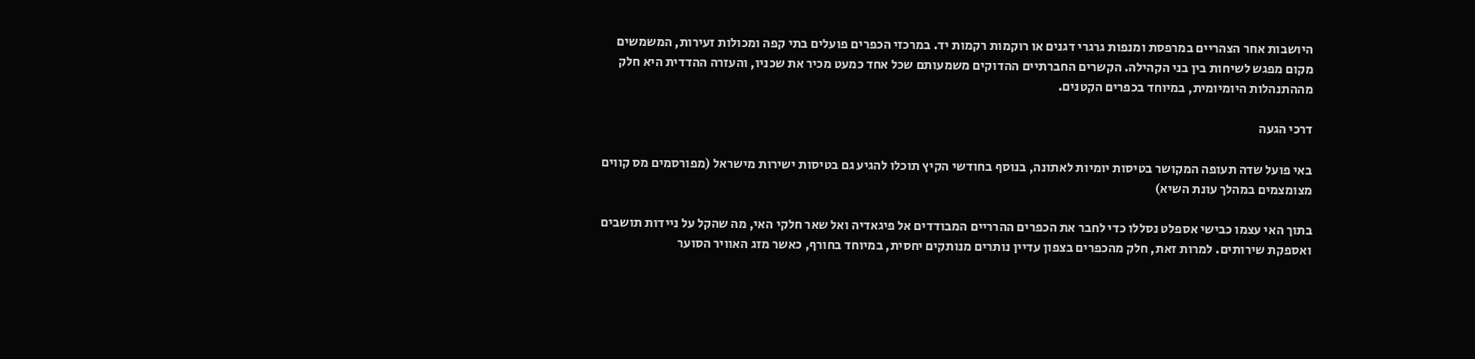היושבות אחר הצהריים במרפסת ומנפות גרגרי דגנים או רוקמות רקמות יד. במרכזי הכפרים פועלים בתי קפה ומכולות זעירות, המשמשים מקום מפגש לשיחות בין בני הקהילה. הקשרים החברתיים ההדוקים משמעותם שכל אחד כמעט מכיר את שכניו, והעזרה ההדדית היא חלק מההתנהלות היומיומית, במיוחד בכפרים הקטנים.

דרכי הגעה

באי פועל שדה תעופה המקושר בטיסות יומיות לאתונה, בנוסף בחודשי הקיץ תוכלו להגיע גם בטיסות ישירות מישראל (מפורסמים מס קווים מצומצמים במהלך עונת השיא)

בתוך האי עצמו כבישי אספלט נסללו כדי לחבר את הכפרים ההרריים המבודדים אל פיגאדיה ואל שאר חלקי האי, מה שהקל על ניידות תושבים ואספקת שירותים. למרות זאת, חלק מהכפרים בצפון עדיין נותרים מנותקים יחסית, במיוחד בחורף, כאשר מזג האוויר הסוער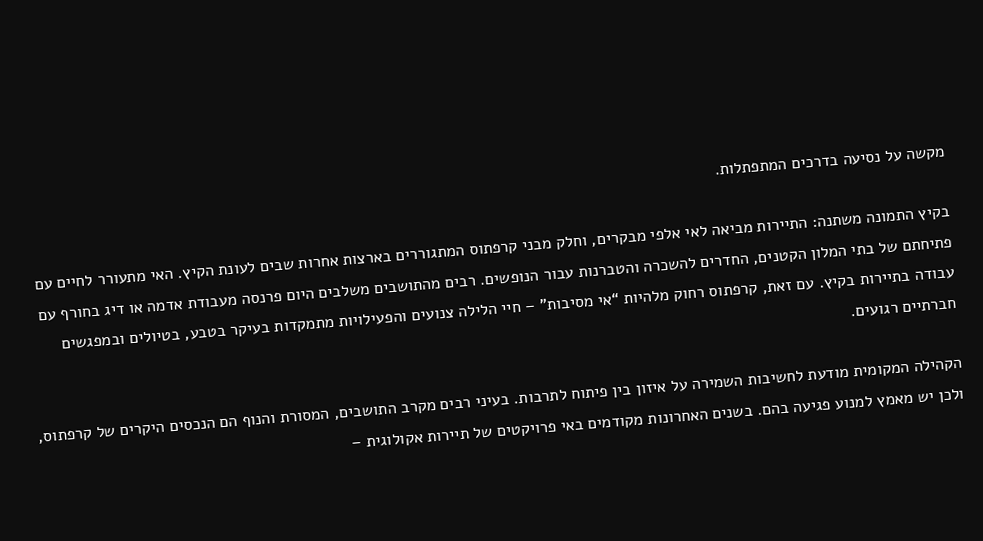מקשה על נסיעה בדרכים המתפתלות.

בקיץ התמונה משתנה: התיירות מביאה לאי אלפי מבקרים, וחלק מבני קרפתוס המתגוררים בארצות אחרות שבים לעונת הקיץ. האי מתעורר לחיים עם פתיחתם של בתי המלון הקטנים, החדרים להשכרה והטברנות עבור הנופשים. רבים מהתושבים משלבים היום פרנסה מעבודת אדמה או דיג בחורף עם עבודה בתיירות בקיץ. עם זאת, קרפתוס רחוק מלהיות “אי מסיבות” – חיי הלילה צנועים והפעילויות מתמקדות בעיקר בטבע, בטיולים ובמפגשים חברתיים רגועים.

הקהילה המקומית מודעת לחשיבות השמירה על איזון בין פיתוח לתרבות. בעיני רבים מקרב התושבים, המסורת והנוף הם הנכסים היקרים של קרפתוס, ולכן יש מאמץ למנוע פגיעה בהם. בשנים האחרונות מקודמים באי פרויקטים של תיירות אקולוגית –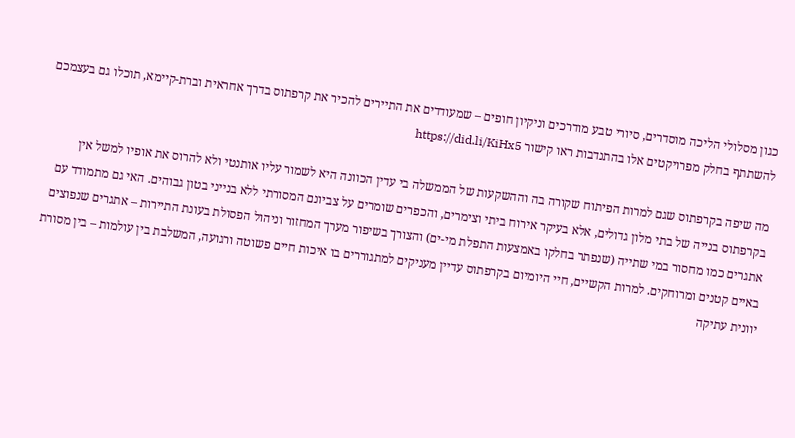כגון מסלולי הליכה מוסדרים, סיורי טבע מודרכים וניקיון חופים – שמעודדים את התיירים להכיר את קרפתוס בדרך אחראית וברת-קיימא, תוכלו גם בעצמכם להשתתף בחלק מפרויקטים אלו בהתנדבות ראו קישור https://did.li/KiHx5

מה שיפה בקרפתוס שגם למרות הפיתוח שקורה בה וההשקעות של הממשלה בי עדין הכוונה היא לשמור עליו אותנטי ולא להרוס את אופיו למשל אין בקרפתוס בנייה של בתי מלון גדולים, אלא בעיקר אירוח ביתי וצימרים, והכפרים שומרים על צביונם המסורתי ללא בנייני בטון גבוהים. האי גם מתמודד עם אתגרים כמו מחסור במי שתייה (שנפתר בחלקו באמצעות התפלת מי-ים) והצורך בשיפור מערך המחזור וניהול הפסולת בעונת התיירות – אתגרים שנפוצים באיים קטנים ומרוחקים. למרות הקשיים, חיי היומיום בקרפתוס עדיין מעניקים למתגוררים בו איכות חיים פשוטה ורגועה, המשלבת בין עולמות – בין מסורת יוונית עתיקה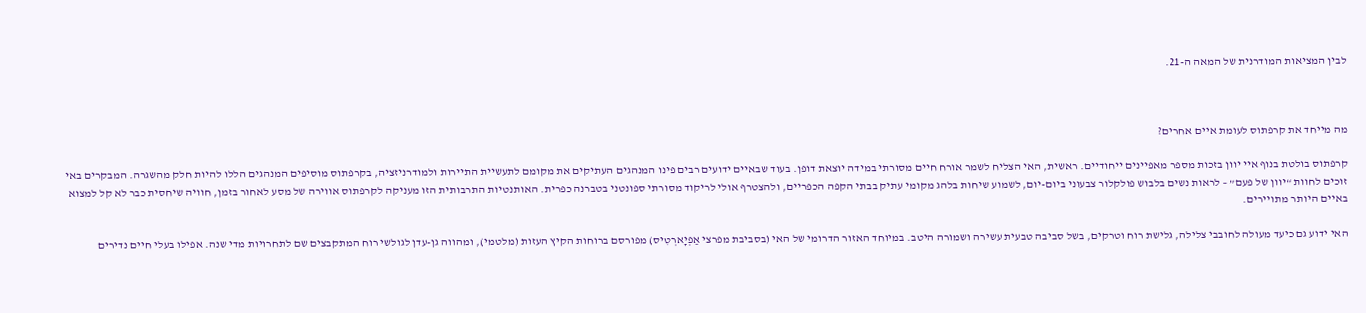לבין המציאות המודרנית של המאה ה-21.



מה מייחד את קרפתוס לעומת איים אחרים?

קרפתוס בולטת בנוף איי יוון בזכות מספר מאפיינים ייחודיים. ראשית, האי הצליח לשמר אורח חיים מסורתי במידה יוצאת דופן. בעוד שבאיים ידועים רבים פינו המנהגים העתיקים את מקומם לתעשיית התיירות ולמודרניזציה, בקרפתוס מוסיפים המנהגים הללו להיות חלק מהשגרה. המבקרים באי זוכים לחוות “יוון של פעם” – לראות נשים בלבוש פולקלור צבעוני ביום-יום, לשמוע שיחות בלהג מקומי עתיק בבתי הקפה הכפריים, ולהצטרף אולי לריקוד מסורתי ספונטני בטברנה כפרית. האותנטיות התרבותית הזו מעניקה לקרפתוס אווירה של מסע לאחור בזמן, חוויה שיחסית כבר לא קל למצוא באיים היותר מתויירים.

האי ידוע גם כיעד מעולה לחובבי צלילה, גלישת רוח וטרקים, בשל סביבה טבעית עשירה ושמורה היטב. במיוחד האזור הדרומי של האי (בסביבת מפרצי אַפְיָארְטִיס) מפורסם ברוחות הקיץ העזות (מלטמי), ומהווה גן-עדן לגולשי רוח המתקבצים שם לתחרויות מדי שנה. אפילו בעלי חיים נדירים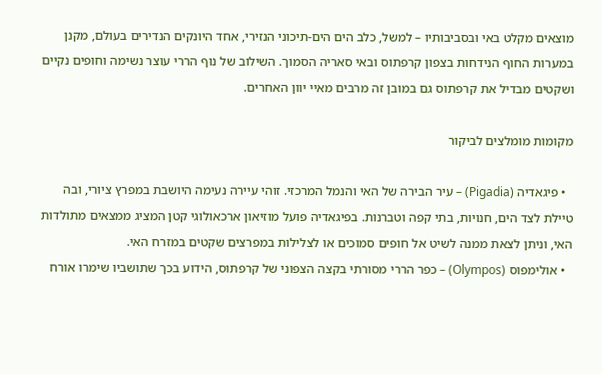מוצאים מקלט באי ובסביבותיו – למשל, כלב הים הים-תיכוני הנזירי, אחד היונקים הנדירים בעולם, מקנן במערות החוף הנידחות בצפון קרפתוס ובאי סאריה הסמוך. השילוב של נוף הררי עוצר נשימה וחופים נקיים ושקטים מבדיל את קרפתוס גם במובן זה מרבים מאיי יוון האחרים.

מקומות מומלצים לביקור

  • פיגאדיה (Pigadia) – עיר הבירה של האי והנמל המרכזי. זוהי עיירה נעימה היושבת במפרץ ציורי, ובה טיילת לצד הים, חנויות, בתי קפה וטברנות. בפיגאדיה פועל מוזיאון ארכאולוגי קטן המציג ממצאים מתולדות האי, וניתן לצאת ממנה לשיט אל חופים סמוכים או לצלילות במפרצים שקטים במזרח האי.
  • אולימפוס (Olympos) – כפר הררי מסורתי בקצה הצפוני של קרפתוס, הידוע בכך שתושביו שימרו אורח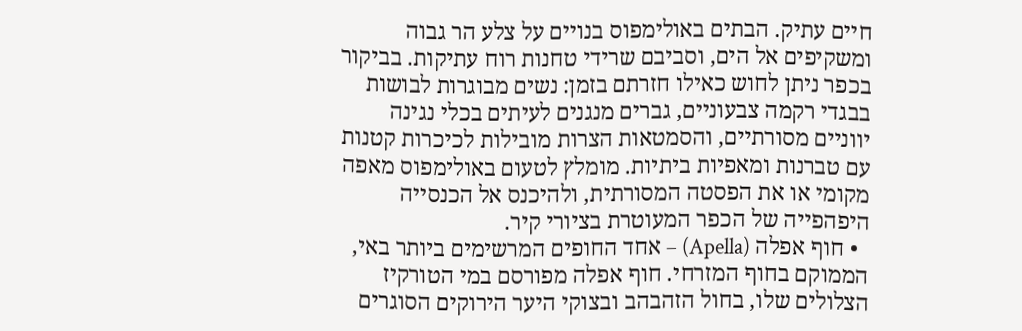חיים עתיק. הבתים באולימפוס בנויים על צלע הר גבוה ומשקיפים אל הים, וסביבם שרידי טחנות רוח עתיקות. בביקור בכפר ניתן לחוש כאילו חזרתם בזמן: נשים מבוגרות לבושות בבגדי רקמה צבעוניים, גברים מנגנים לעיתים בכלי נגינה יווניים מסורתיים, והסמטאות הצרות מובילות לכיכרות קטנות עם טברנות ומאפיות ביתיות. מומלץ לטעום באולימפוס מאפה מקומי או את הפסטה המסורתית, ולהיכנס אל הכנסייה היפהפייה של הכפר המעוטרת בציורי קיר.
  • חוף אפלה (Apella) – אחד החופים המרשימים ביותר באי, הממוקם בחוף המזרחי. חוף אפלה מפורסם במי הטורקיז הצלולים שלו, בחול הזהבהב ובצוקי היער הירוקים הסוגרים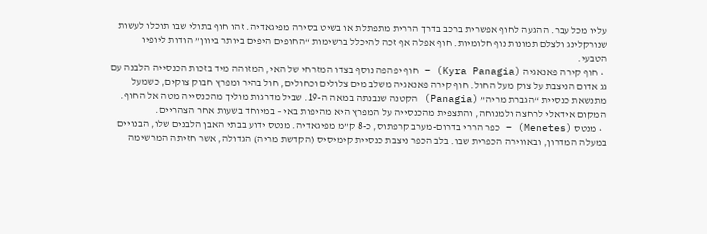עליו מכל עבר. ההגעה לחוף אפשרית ברכב בדרך הררית מתפתלת או בשיט בסירה מפיגאדיה. זהו חוף בתולי שבו תוכלו לעשות שנורקלינג ולצלם תמונות נוף חלומיות. חוף אפלה אף זכה להיכלל ברשימות “החופים היפים ביותר ביוון” הודות ליופיו הטבעי.
  • חוף קירה פאנאגיה (Kyra Panagia) – חוף יפהפה נוסף בצדו המזרחי של האי, המזוהה מיד בזכות הכנסייה הלבנה עם גג אדום הניצבת על צוק מעל החול. חוף קירה פאנאגיה משלב מים צלולים וכחולים, חול בהיר ומפרץ חבוק צוקים, כשמעל מתנשאת כנסיית “הגברת מריה” (Panagia) הקטנה שנבנתה במאה ה-19. שביל מדרגות מוליך מהכנסייה מטה אל החוף. המקום אידאלי לרחצה ולמנוחה, והתצפית מהכנסייה על המפרץ היא מהיפות באי – במיוחד בשעות אחר הצהריים.
  • מנטס (Menetes) – כפר הררי בדרום-מערב קרפתוס, כ-8 ק”מ מפיגאדיה. מנטס ידוע בבתי האבן הלבנים שלו, הבנויים במעלה המדרון, ובאווירה הכפרית שבו. בלב הכפר ניצבת כנסיית קימיסיס (הקדשת מריה) הגדולה, אשר חזיתה המרשימה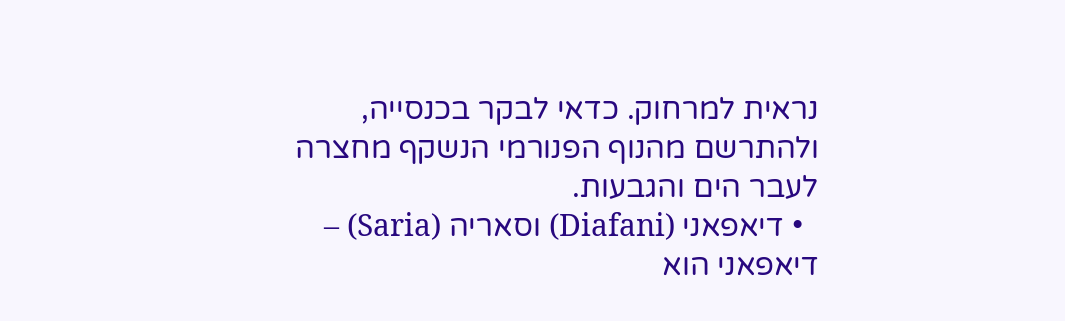נראית למרחוק. כדאי לבקר בכנסייה, ולהתרשם מהנוף הפנורמי הנשקף מחצרה לעבר הים והגבעות.
  • דיאפאני (Diafani) וסאריה (Saria) – דיאפאני הוא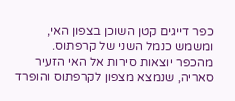כפר דייגים קטן השוכן בצפון האי, ומשמש כנמל השני של קרפתוס. מהכפר יוצאות סירות אל האי הזעיר סאריה, שנמצא מצפון לקרפתוס והופרד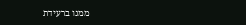ממנו ברעידת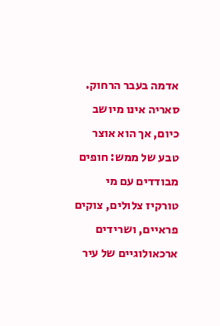אדמה בעבר הרחוק. סאריה אינו מיושב כיום, אך הוא אוצר טבע של ממש: חופים מבודדים עם מי טורקיז צלולים, צוקים פראיים, ושרידים ארכאולוגיים של עיר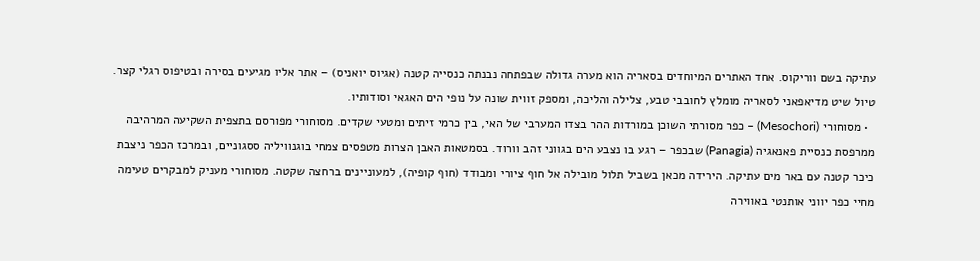עתיקה בשם ווריקוס. אחד האתרים המיוחדים בסאריה הוא מערה גדולה שבפתחה נבנתה כנסייה קטנה (אגיוס יואניס) – אתר אליו מגיעים בסירה ובטיפוס רגלי קצר. טיול שיט מדיאפאני לסאריה מומלץ לחובבי טבע, צלילה והליכה, ומספק זווית שונה על נופי הים האגאי וסודותיו.
  • מסוחורי (Mesochori) – כפר מסורתי השוכן במורדות ההר בצדו המערבי של האי, בין כרמי זיתים ומטעי שקדים. מסוחורי מפורסם בתצפית השקיעה המרהיבה ממרפסת כנסיית פאנאגיה (Panagia) שבכפר – רגע בו נצבע הים בגווני זהב וורוד. בסמטאות האבן הצרות מטפסים צמחי בוגנוויליה ססגוניים, ובמרכז הכפר ניצבת כיכר קטנה עם באר מים עתיקה. הירידה מכאן בשביל תלול מובילה אל חוף ציורי ומבודד (חוף קופיה), למעוניינים ברחצה שקטה. מסוחורי מעניק למבקרים טעימה מחיי כפר יווני אותנטי באווירה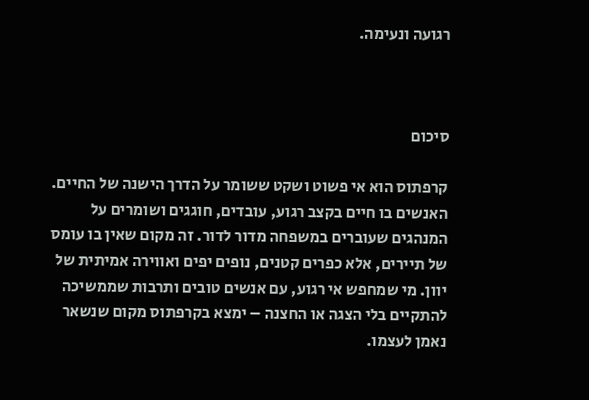רגועה ונעימה.



סיכום

קרפתוס הוא אי פשוט ושקט ששומר על הדרך הישנה של החיים. האנשים בו חיים בקצב רגוע, עובדים, חוגגים ושומרים על המנהגים שעוברים במשפחה מדור לדור. זה מקום שאין בו עומס של תיירים, אלא כפרים קטנים, נופים יפים ואווירה אמיתית של יוון. מי שמחפש אי רגוע, עם אנשים טובים ותרבות שממשיכה להתקיים בלי הצגה או החצנה – ימצא בקרפתוס מקום שנשאר נאמן לעצמו.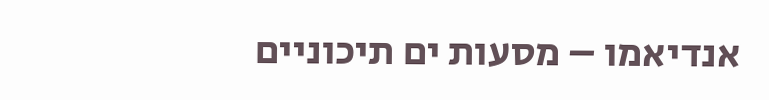אנדיאמו – מסעות ים תיכוניים